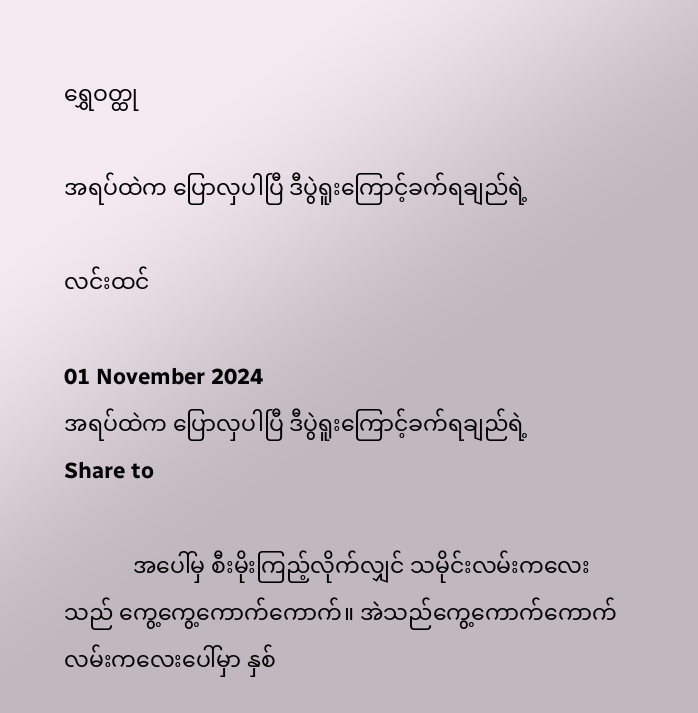ရွှေဝတ္ထု

အရပ်ထဲက ပြောလှပါပြီ ဒီပွဲရူးကြောင့်ခက်ရချည်ရဲ့

လင်းထင်

01 November 2024
အရပ်ထဲက ပြောလှပါပြီ ဒီပွဲရူးကြောင့်ခက်ရချည်ရဲ့
Share to

            အပေါ်မှ စီးမိုးကြည့်လိုက်လျှင် သမိုင်းလမ်းကလေးသည် ကွေ့ကွေ့ကောက်ကောက်။ အဲသည်ကွေ့ကောက်ကောက် လမ်းကလေးပေါ်မှာ နှစ်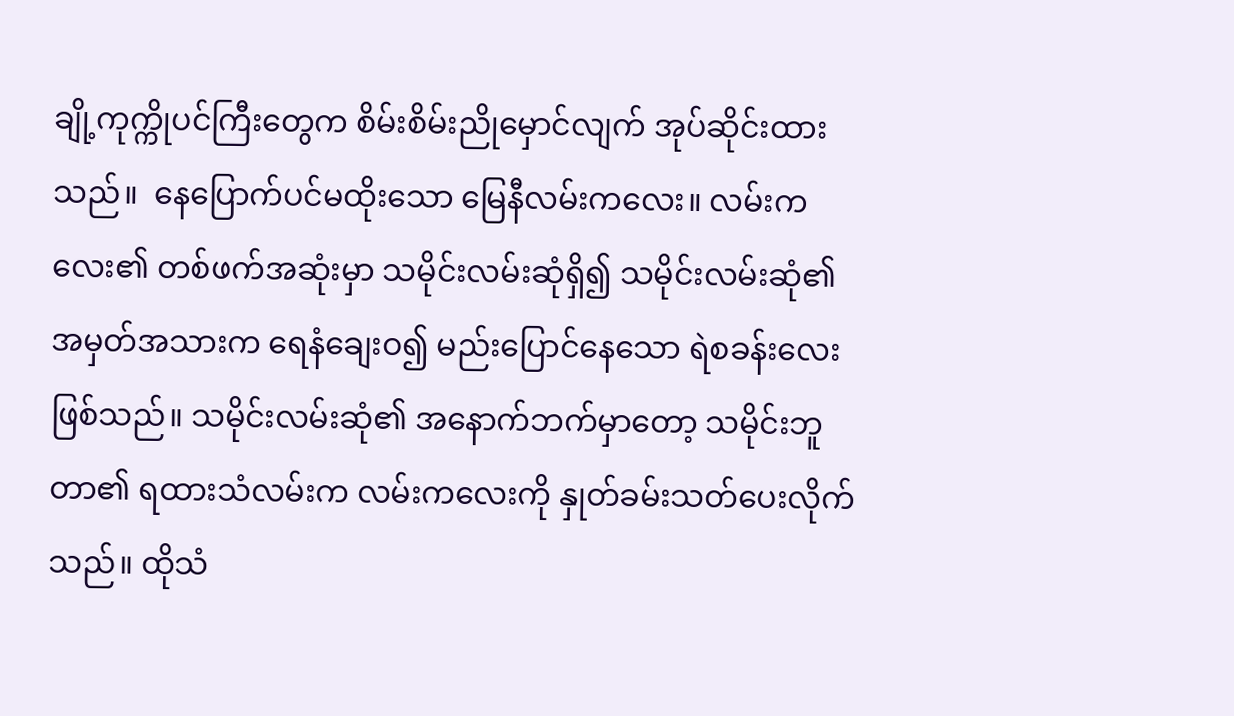ချို့ကုက္ကိုပင်ကြီးတွေက စိမ်းစိမ်းညိုမှောင်လျက် အုပ်ဆိုင်းထားသည်။  နေပြောက်ပင်မထိုးသော မြေနီလမ်းကလေး။ လမ်းကလေး၏ တစ်ဖက်အဆုံးမှာ သမိုင်းလမ်းဆုံရှိ၍ သမိုင်းလမ်းဆုံ၏ အမှတ်အသားက ရေနံချေးဝ၍ မည်းပြောင်နေသော ရဲစခန်းလေးဖြစ်သည်။ သမိုင်းလမ်းဆုံ၏ အနောက်ဘက်မှာတော့ သမိုင်းဘူတာ၏ ရထားသံလမ်းက လမ်းကလေးကို နှုတ်ခမ်းသတ်ပေးလိုက်သည်။ ထိုသံ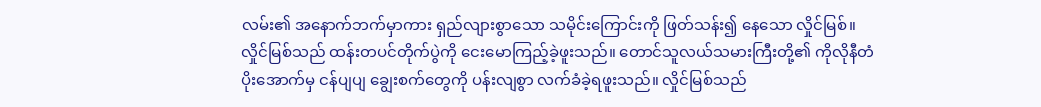လမ်း၏ အနောက်ဘက်မှာကား ရှည်လျားစွာသော သမိုင်းကြောင်းကို ဖြတ်သန်း၍ နေသော လှိုင်မြစ်။ လှိုင်မြစ်သည် ထန်းတပင်တိုက်ပွဲကို ငေးမောကြည့်ခဲ့ဖူးသည်။ တောင်သူလယ်သမားကြီးတို့၏ ကိုလိုနီတံပိုးအောက်မှ ငန်ပျပျ ချွေးစက်တွေကို ပန်းလျစွာ လက်ခံခဲ့ရဖူးသည်။ လှိုင်မြစ်သည်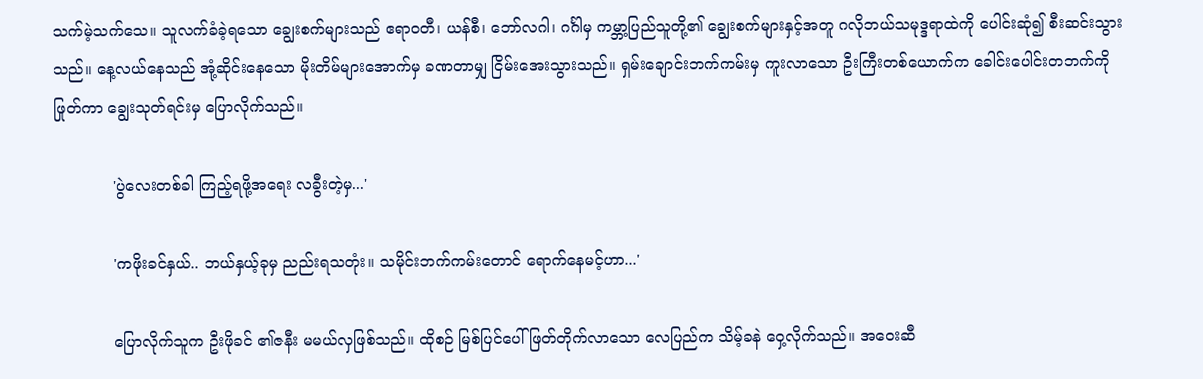သက်မဲ့သက်သေ။ သူလက်ခံခဲ့ရသော ချွေးစက်များသည် ဧရာဝတီ၊ ယန်စီ၊ ဘော်လဂါ၊ ဂင်္ဂါမှ ကမ္ဘာ့ပြည်သူတို့၏ ချွေးစက်များနှင့်အတူ ဂလိုဘယ်သမုဒ္ဒရာထဲကို ပေါင်းဆုံ၍ စီးဆင်းသွားသည်။ နေ့လယ်နေသည် အုံ့ဆိုင်းနေသော မိုးတိမ်များအောက်မှ ခဏတာမျှ ငြိမ်းအေးသွားသည်။ ရှမ်းချောင်းဘက်ကမ်းမှ ကူးလာသော ဦးကြီးတစ်ယောက်က ခေါင်းပေါင်းတဘက်ကို ဖြုတ်ကာ ချွေးသုတ်ရင်းမှ ပြောလိုက်သည်။

            'ပွဲလေးတစ်ခါ ကြည့်ရဖို့အရေး လခွီးတဲ့မှ...'

            'ကဖိုးခင်နှယ်.. ဘယ်နှယ့်ခုမှ ညည်းရသတုံး။ သမိုင်းဘက်ကမ်းတောင် ရောက်နေမင့်ဟာ...'

            ပြောလိုက်သူက ဦးဖိုခင် ၏ဇနီး မမယ်လှဖြစ်သည်။ ထိုစဉ် မြစ်ပြင်ပေါ် ဖြတ်တိုက်လာသော လေပြည်က သိမ့်ခနဲ ဝှေ့လိုက်သည်။ အဝေးဆီ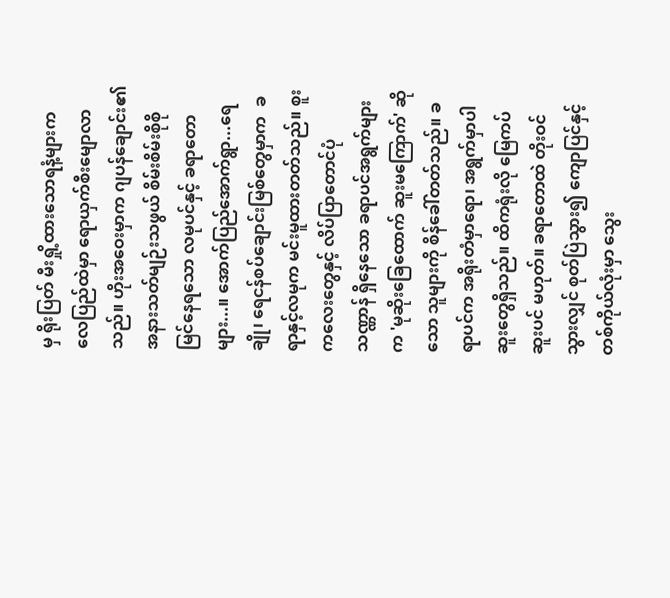မှ ရိုးပြတ် မီးရှို့ထားသောရနံ့များက လေပြည်ထဲမှာ ရောယှက်စီးမျောလာသည်။ ဟိုးအဝေးမှာက ဂျပန်ချောင်း၏ အနားသတ်မျဉ်းသဖွယ် စိမ်းစိမ်းစိုစိုမြင်နေရသော လမုပင်နှင့် ခရာတောများ...။ အောက်ပြည်အောက်ရွာ...ရေချို၊ ရေငန်စပ်ချောင်းမြစ်တွေမှာက  ခရာနှင့်လမုက မင်းမူထားတတ်သည်။ စူးကလေးတွေနှင့် လိပ်ပြာတောင်ပုံသဏ္ဏာန် ရှိနေသော ခရာပင်အရွက်များက 'မုဆိုးခြေထောက် ဆူးမကြောက်' ဆိုသော သူများကို စိန်ခေါ်တတ်သည်။ ခရာပင်က အရိုးတံမှာရော၊ အရွက်မှာပါ ဆူးတွေရှိသည်။ ထိကရုံးလို မြေကပ်ဆူးပင် မဟုတ်။ ခရာတောထဲ တိုးဝင်သွားလျှင် စုတ်ပြဲသွား၍ ကျောပြင်နှင့် တစ်ကိုယ်လုံးမှာ သွေး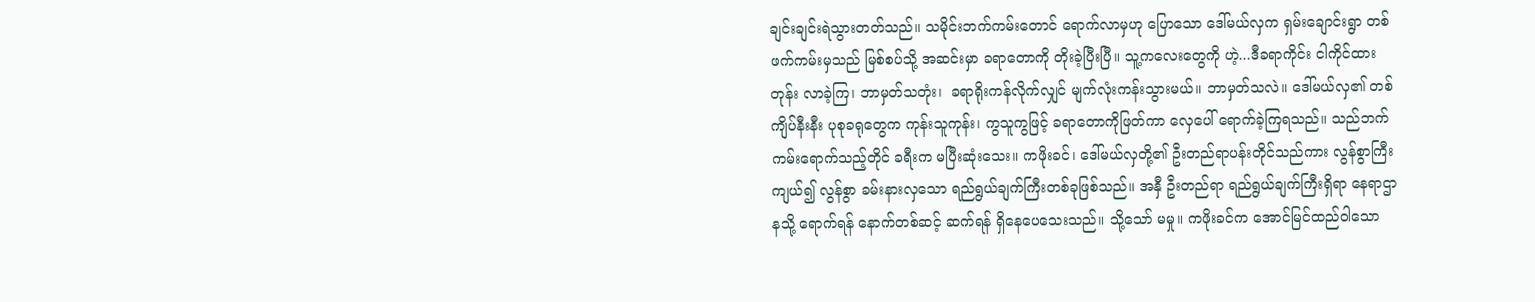ချင်းချင်းရဲသွားတတ်သည်။ သမိုင်းဘက်ကမ်းတောင် ရောက်လာမှဟု ပြောသော ဒေါ်မယ်လှက ရှမ်းချောင်းရွာ တစ်ဖက်ကမ်းမှသည် မြစ်စပ်သို့ အဆင်းမှာ ခရာတောကို တိုးခဲ့ပြီးပြီ။ သူ့ကလေးတွေကို ဟဲ့...ဒီခရာကိုင်း ငါကိုင်ထားတုန်း လာခဲ့ကြ၊ ဘာမှတ်သတုံး၊  ခရာရိုးကန်လိုက်လျှင် မျက်လုံးကန်းသွားမယ်။ ဘာမှတ်သလဲ။ ဒေါ်မယ်လှ၏ တစ်ကျိပ်နီးနီး ပုစုခရုတွေက ကုန်းသူကုန်း၊ ကွသူကွဖြင့် ခရာတောကိုဖြတ်ကာ လှေပေါ် ရောက်ခဲ့ကြရသည်။ သည်ဘက်ကမ်းရောက်သည့်တိုင် ခရီးက မပြီးဆုံးသေး။ ကဖိုးခင်၊ ဒေါ်မယ်လှတို့၏ ဦးတည်ရာပန်းတိုင်သည်ကား လွန်စွာကြီးကျယ်၍ လွန်စွာ ခမ်းနားလှသော ရည်ရွယ်ချက်ကြီးတစ်ခုဖြစ်သည်။ အနှီ ဦးတည်ရာ ရည်ရွယ်ချက်ကြီးရှိရာ နေရာဌာနသို့ ရောက်ရန် နောက်တစ်ဆင့် ဆက်ရန် ရှိနေပေသေးသည်။ သို့သော် မမှု။ ကဖိုးခင်က အောင်မြင်ထည်ဝါသော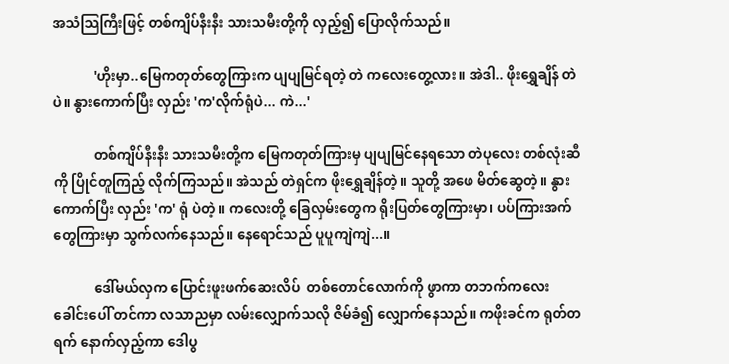အသံသြကြီးဖြင့် တစ်ကျိပ်နီးနီး သားသမီးတို့ကို လှည့်၍ ပြောလိုက်သည်။

            'ဟိုးမှာ..မြေကတုတ်တွေကြားက ပျပျမြင်ရတဲ့ တဲ ကလေးတွေ့လား။ အဲဒါ.. ဖိုးရွှေချိန် တဲပဲ။ နွားကောက်ပြီး လှည်း 'က'လိုက်ရုံပဲ... ကဲ...'

            တစ်ကျိပ်နီးနီး သားသမီးတို့က မြေကတုတ်ကြားမှ ပျပျမြင်နေရသော တဲပုလေး တစ်လုံးဆီကို ပြိုင်တူကြည့် လိုက်ကြသည်။ အဲသည် တဲရှင်က ဖိုးရွှေချိန်တဲ့။ သူတို့ အဖေ မိတ်ဆွေတဲ့။ နွားကောက်ပြီး လှည်း 'က' ရုံ ပဲတဲ့။ ကလေးတို့ ခြေလှမ်းတွေက ရိုးပြတ်တွေကြားမှာ၊ ပပ်ကြားအက်တွေကြားမှာ သွက်လက်နေသည်။ နေရောင်သည် ပူပူကျဲကျဲ...။

            ဒေါ်မယ်လှက ပြောင်းဖူးဖက်ဆေးလိပ်  တစ်တောင်လောက်ကို ဖွာကာ တဘက်ကလေး ခေါင်းပေါ် တင်ကာ လသာညမှာ လမ်းလျှောက်သလို ဇိမ်ခံ၍ လျှောက်နေသည်။ ကဖိုးခင်က ရုတ်တရက် နောက်လှည့်ကာ ဒေါပွ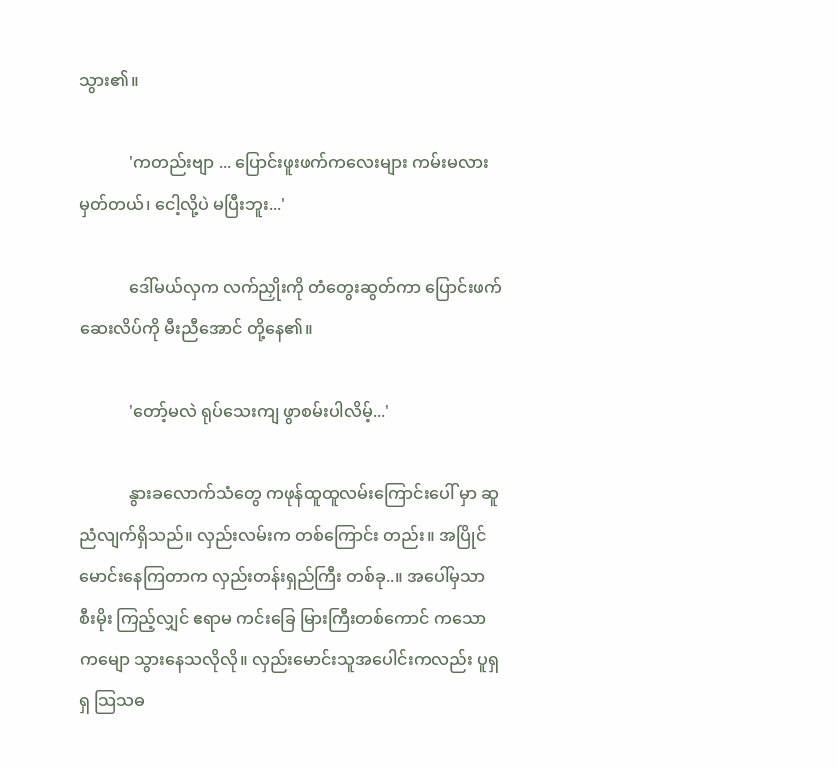သွား၏။

            'ကတည်းဗျာ ... ပြောင်းဖူးဖက်ကလေးများ ကမ်းမလားမှတ်တယ်၊ ငေါ့လို့ပဲ မပြီးဘူး...'

            ဒေါ်မယ်လှက လက်ညှိုးကို တံတွေးဆွတ်ကာ ပြောင်းဖက်ဆေးလိပ်ကို မီးညီအောင် တို့နေ၏။

            'တော့်မလဲ ရုပ်သေးကျ ဖွာစမ်းပါလိမ့်...'

            နွားခလောက်သံတွေ ကဖုန်ထူထူလမ်းကြောင်းပေါ် မှာ ဆူညံလျက်ရှိသည်။ လှည်းလမ်းက တစ်ကြောင်း တည်း။ အပြိုင်မောင်းနေကြတာက လှည်းတန်းရှည်ကြီး တစ်ခု..။ အပေါ်မှသာ စီးမိုး ကြည့်လျှင် ဧရာမ ကင်းခြေ မြားကြီးတစ်ကောင် ကသောကမျော သွားနေသလိုလို။ လှည်းမောင်းသူအပေါင်းကလည်း ပူရှရှ သြသဓ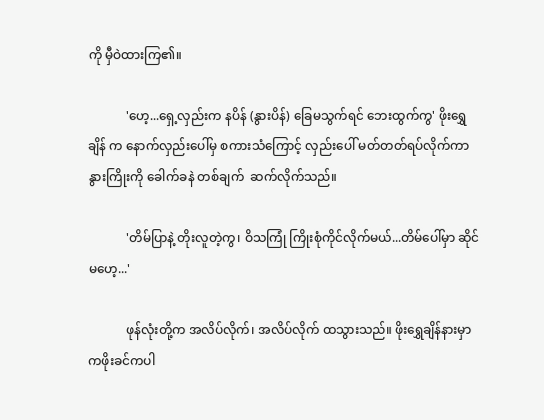ကို မှီဝဲထားကြ၏။

            'ဟေ့...ရှေ့လှည်းက နပိန် (နွားပိန်) ခြေမသွက်ရင် ဘေးထွက်ကွ' ဖိုးရွှေချိန် က နောက်လှည်းပေါ်မှ စကားသံကြောင့် လှည်းပေါ် မတ်တတ်ရပ်လိုက်ကာ နွားကြိုးကို ခေါက်ခနဲ တစ်ချက်  ဆက်လိုက်သည်။

            'တိမ်ပြာနဲ့ တိုးလူတဲ့ကွ၊ ဝိသကြုံ ကြိုးစုံကိုင်လိုက်မယ်...တိမ်ပေါ်မှာ ဆိုင်မဟေ့...'

            ဖုန်လုံးတို့က အလိပ်လိုက်၊ အလိပ်လိုက် ထသွားသည်။ ဖိုးရွှေချိန်နားမှာ ကဖိုးခင်ကပါ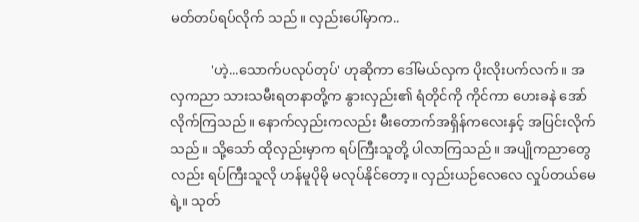မတ်တပ်ရပ်လိုက် သည်။ လှည်းပေါ်မှာက..

            'ဟဲ့...သောက်ပလုပ်တုပ်' ဟုဆိုကာ ဒေါ်မယ်လှက ပိုးလိုးပက်လက်။ အလှကညာ သားသမီးရတနာတို့က နွားလှည်း၏ ရံတိုင်ကို ကိုင်ကာ ဟေးခနဲ အော်လိုက်ကြသည်။ နောက်လှည်းကလည်း မီးတောက်အရှိန်ကလေးနှင့် အပြင်းလိုက်သည်။ သို့သော် ထိုလှည်းမှာက ရပ်ကြီးသူတို့ ပါလာကြသည်။ အပျိုကညာတွေလည်း ရပ်ကြီးသူလို ဟန်မူပိုမို မလုပ်နိုင်တော့။ လှည်းယဉ်လေလေ လှုပ်တယ်မေရဲ့။ သုတ်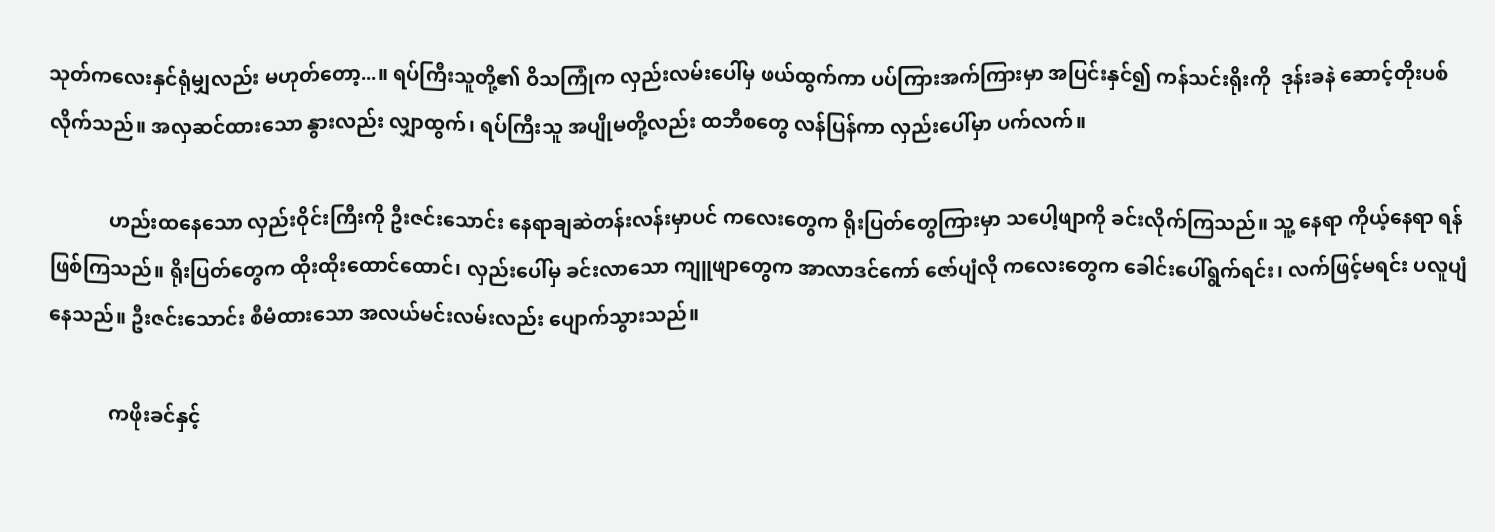သုတ်ကလေးနှင်ရုံမျှလည်း မဟုတ်တော့...။ ရပ်ကြီးသူတို့၏ ဝိသကြုံက လှည်းလမ်းပေါ်မှ ဖယ်ထွက်ကာ ပပ်ကြားအက်ကြားမှာ အပြင်းနှင်၍ ကန်သင်းရိုးကို  ဒုန်းခနဲ ဆောင့်တိုးပစ်လိုက်သည်။ အလှဆင်ထားသော နွားလည်း လျှာထွက်၊ ရပ်ကြီးသူ အပျိုမတို့လည်း ထဘီစတွေ လန်ပြန်ကာ လှည်းပေါ်မှာ ပက်လက်။

            ဟည်းထနေသော လှည်းဝိုင်းကြီးကို ဦးဇင်းသောင်း နေရာချဆဲတန်းလန်းမှာပင် ကလေးတွေက ရိုးပြတ်တွေကြားမှာ သပေါ့ဖျာကို ခင်းလိုက်ကြသည်။ သူ့ နေရာ ကိုယ့်နေရာ ရန်ဖြစ်ကြသည်။ ရိုးပြတ်တွေက ထိုးထိုးထောင်ထောင်၊ လှည်းပေါ်မှ ခင်းလာသော ကျူဖျာတွေက အာလာဒင်ကော် ဇော်ပျံလို ကလေးတွေက ခေါင်းပေါ်ရွက်ရင်း၊ လက်ဖြင့်မရင်း ပလူပျံနေသည်။ ဦးဇင်းသောင်း စီမံထားသော အလယ်မင်းလမ်းလည်း ပျောက်သွားသည်။

            ကဖိုးခင်နှင့်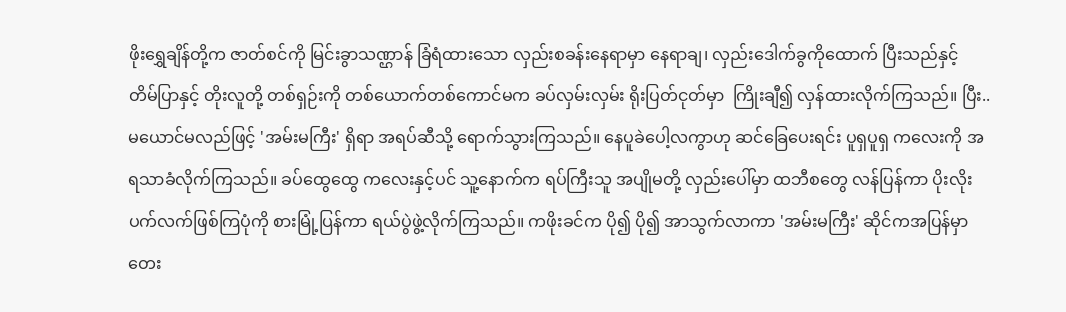ဖိုးရွှေချိန်တို့က ဇာတ်စင်ကို မြင်းခွာသဏ္ဌာန် ခြံရံထားသော လှည်းစခန်းနေရာမှာ နေရာချ၊ လှည်းဒေါက်ခွကိုထောက် ပြီးသည်နှင့် တိမ်ပြာနှင့် တိုးလူတို့ တစ်ရှဉ်းကို တစ်ယောက်တစ်ကောင်မက ခပ်လှမ်းလှမ်း ရိုးပြတ်ငုတ်မှာ  ကြိုးချီ၍ လှန်ထားလိုက်ကြသည်။ ပြီး..မယောင်မလည်ဖြင့် 'အမ်းမကြီး' ရှိရာ အရပ်ဆီသို့ ရောက်သွားကြသည်။ နေပူခဲပေါ့လကွာဟု ဆင်ခြေပေးရင်း ပူရှပူရှ ကလေးကို အရသာခံလိုက်ကြသည်။ ခပ်ထွေထွေ ကလေးနှင့်ပင် သူ့နောက်က ရပ်ကြီးသူ အပျိုမတို့ လှည်းပေါ်မှာ ထဘီစတွေ လန်ပြန်ကာ ပိုးလိုးပက်လက်ဖြစ်ကြပုံကို စားမြုံ့ပြန်ကာ ရယ်ပွဲဖွဲ့လိုက်ကြသည်။ ကဖိုးခင်က ပို၍ ပို၍ အာသွက်လာကာ 'အမ်းမကြီး' ဆိုင်ကအပြန်မှာ တေး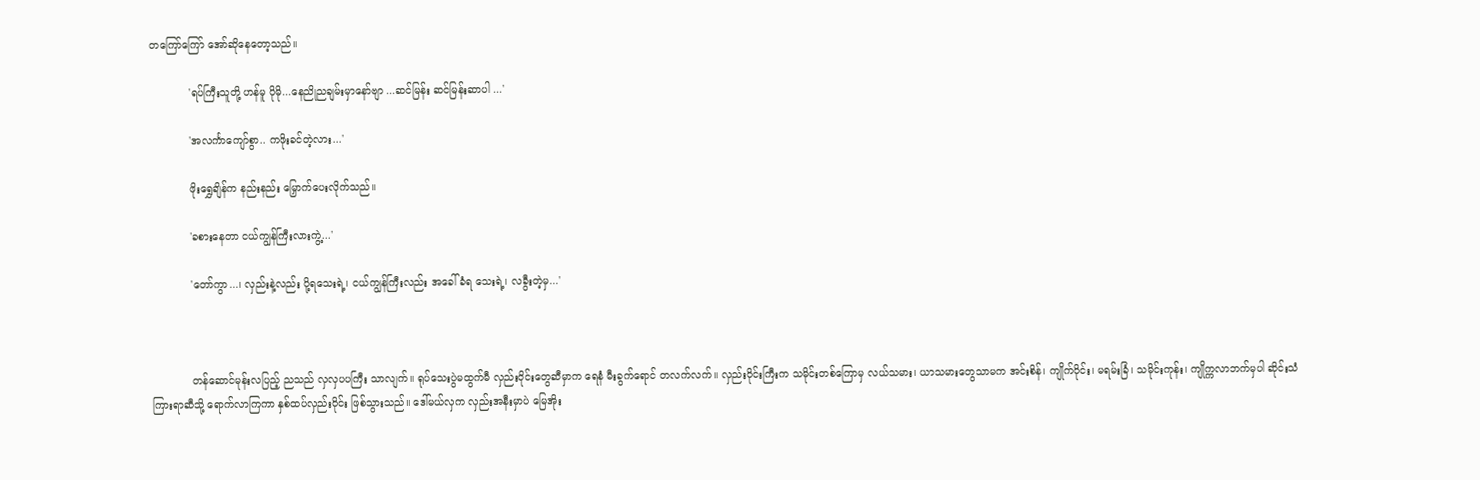တကြော်ကြော် အော်ဆိုနေတော့သည်။

            'ရပ်ကြီးသူတို့ ဟန်မူ ပိုမို...နေညိုညချမ်းမှာနော်ဗျာ ...ဆင်မြန်း ဆင်မြန်းဆာပါ ...'

            'အလင်္ကာကျော်စွာ.. ကဖိုးခင်တဲ့လား...'

            ဖိုးရွှေချိန်က နည်းနည်း မြှောက်ပေးလိုက်သည်။

            'ခစားနေတာ ငယ်ကျွန်ကြီးလားကွဲ့...'

            'တော်ကွာ...၊ လှည်းနဲ့လည်း ပို့ရသေးရဲ့၊ ငယ်ကျွန်ကြီးလည်း အခေါ်ခံရ သေးရဲ့၊ လခွီးတဲ့မှ...'



            တန်ဆောင်မုန်းလပြည့် ညသည် လှလှပပကြီး သာလျက်။ ရုပ်သေးပွဲမထွက်မီ လှည်းဝိုင်းတွေဆီမှာက ရေနံ မီးခွက်ရောင် တလက်လက်။ လှည်းဝိုင်းကြီးက သမိုင်းတစ်ကြောမှ လယ်သမား၊ ယာသမားတွေသာမက အင်းစိန်၊ ကျိုက်ဝိုင်း၊ မရမ်းခြံ၊ သမိုင်းကုန်း၊ ကျိုက္ကလာဘက်မှပါ ဆိုင်းသံကြားရာဆီသို့ ရောက်လာကြကာ နှစ်ထပ်လှည်းဝိုင်း ဖြစ်သွားသည်။ ဒေါ်မယ်လှက လှည်းအနီးမှာပဲ မြေအိုး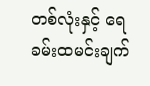တစ်လုံးနှင့် ရေခမ်းထမင်းချက်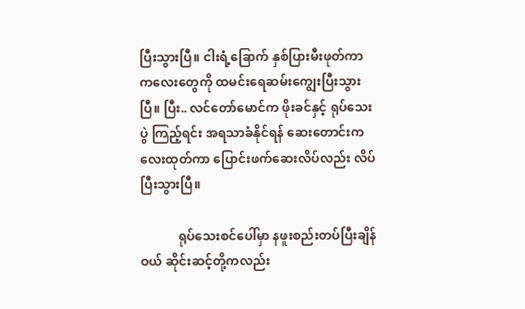ပြီးသွားပြီ။ ငါးရံ့ခြောက် နှစ်ပြားမီးဖုတ်ကာ ကလေးတွေကို ထမင်းရေဆမ်းကျွေးပြီးသွားပြီ။ ပြီး.. လင်တော်မောင်က ဖိုးခင်နှင့် ရုပ်သေးပွဲ ကြည့်ရင်း အရသာခံနိုင်ရန် ဆေးတောင်းကလေးထုတ်ကာ ပြောင်းဖက်ဆေးလိပ်လည်း လိပ်ပြီးသွားပြီ။

            ရုပ်သေးစင်ပေါ်မှာ နဖူးစည်းတပ်ပြီးချိန်ဝယ် ဆိုင်းဆင့်တို့ကလည်း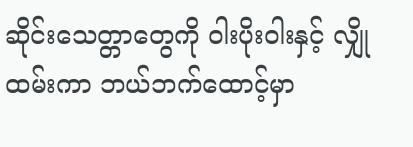ဆိုင်းသေတ္တာတွေကို ဝါးပိုးဝါးနှင့် လျှိုထမ်းကာ ဘယ်ဘက်ထောင့်မှာ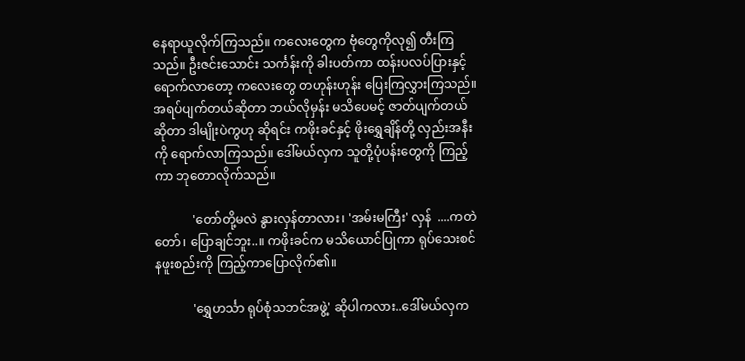နေရာယူလိုက်ကြသည်။ ကလေးတွေက ဗုံတွေကိုလု၍ တီးကြသည်။ ဦးဇင်းသောင်း သင်္ကန်းကို ခါးပတ်ကာ ထန်းပလပ်ပြားနှင့် ရောက်လာတော့ ကလေးတွေ တဟုန်းဟုန်း ပြေးကြလွှားကြသည်။ အရပ်ပျက်တယ်ဆိုတာ ဘယ်လိုမှန်း မသိပေမင့် ဇာတ်ပျက်တယ်ဆိုတာ ဒါမျိုးပဲကွဟု ဆိုရင်း ကဖိုးခင်နှင့် ဖိုးရွှေချိန်တို့ လှည်းအနီးကို ရောက်လာကြသည်။ ဒေါ်မယ်လှက သူတို့ပုံပန်းတွေကို ကြည့်ကာ ဘုတောလိုက်သည်။

            'တော်တို့မလဲ နွားလှန်တာလား၊ 'အမ်းမကြီး' လှန်  ....ကတဲတော်၊ ပြောချင်ဘူး..။ ကဖိုးခင်က မသိယောင်ပြုကာ ရုပ်သေးစင် နဖူးစည်းကို ကြည့်ကာပြောလိုက်၏။

            'ရွှေဟင်္သာ ရုပ်စုံသဘင်အဖွဲ့' ဆိုပါကလား..ဒေါ်မယ်လှက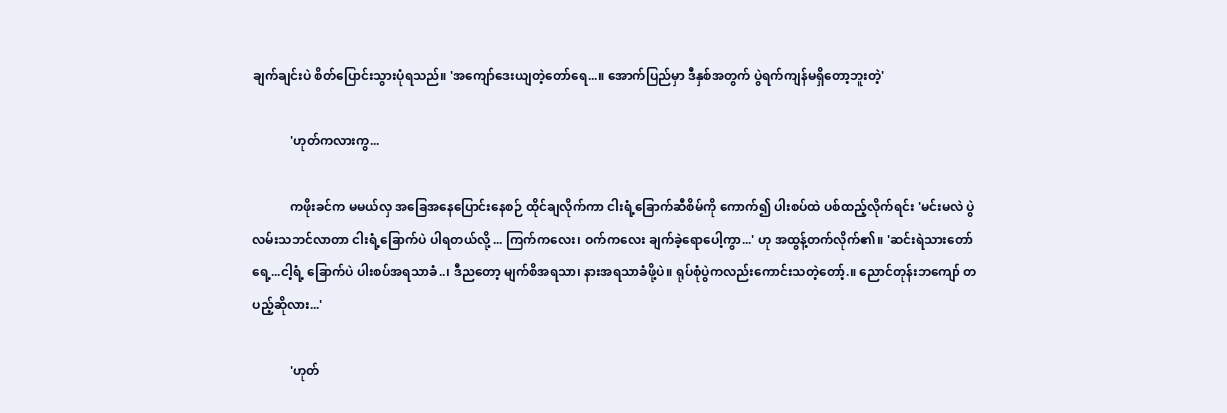ချက်ချင်းပဲ စိတ်ပြောင်းသွားပုံရသည်။ 'အကျော်ဒေးယျတဲ့တော်ရေ...။ အောက်ပြည်မှာ ဒီနှစ်အတွက် ပွဲရက်ကျန်မရှိတော့ဘူးတဲ့'

            'ဟုတ်ကလားကွ...

            ကဖိုးခင်က မမယ်လှ အခြေအနေပြောင်းနေစဉ် ထိုင်ချလိုက်ကာ ငါးရံ့ခြောက်ဆီစိမ်ကို ကောက်၍ ပါးစပ်ထဲ ပစ်ထည့်လိုက်ရင်း 'မင်းမလဲ ပွဲလမ်းသဘင်လာတာ ငါးရံ့ခြောက်ပဲ ပါရတယ်လို့ ... ကြက်ကလေး၊ ဝက်ကလေး ချက်ခဲ့ရောပေါ့ကွာ...' ဟု အထွန့်တက်လိုက်၏။ 'ဆင်းရဲသားတော်ရေ့...ငါ့ရံ့ ခြောက်ပဲ ပါးစပ်အရသာခံ..၊ ဒီညတော့ မျက်စိအရသာ၊ နားအရသာခံဖို့ပဲ။ ရုပ်စုံပွဲကလည်းကောင်းသတဲ့တော့်.။ ညောင်တုန်းဘကျော် တပည့်ဆိုလား...'

            'ဟုတ်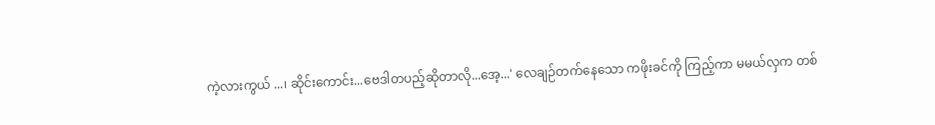ကဲ့လားကွယ် ...၊ ဆိုင်းကောင်း...ဗေဒါတပည့်ဆိုတာလို...အေ့...' လေချဉ်တက်နေသော ကဖိုးခင်ကို ကြည့်ကာ မမယ်လှက တစ်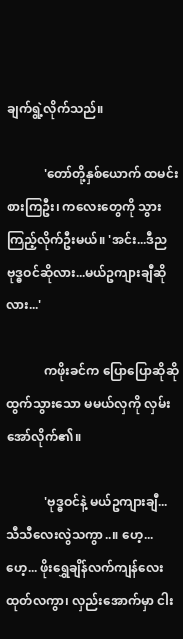ချက်ရွဲ့လိုက်သည်။

            'တော်တို့နှစ်ယောက် ထမင်းစားကြဦး၊ ကလေးတွေကို သွားကြည့်လိုက်ဦးမယ်။ 'အင်း...ဒီည ဗုဒ္ဓဝင်ဆိုလား...မယ်ဥကျားချီဆိုလား...'

            ကဖိုးခင်က ပြောပြောဆိုဆို ထွက်သွားသော မမယ်လှကို လှမ်းအော်လိုက်၏။

            'ဗုဒ္ဓဝင်နဲ့ မယ်ဥကျားချီ...သီသီလေးလွဲသကွာ..။ ဟေ့... ဟေ့... ဖိုးရွှေချိန်လက်ကျန်လေးထုတ်လကွာ၊ လှည်းအောက်မှာ ငါး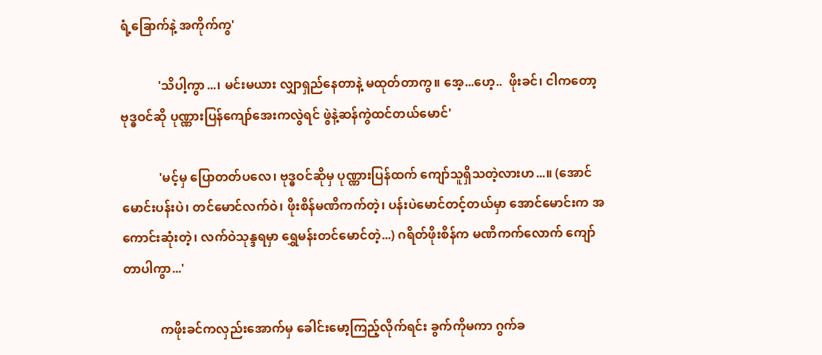ရံ့ခြောက်နဲ့ အကိုက်ကွ'

            'သိပါ့ကွာ...၊ မင်းမယား လျှာရှည်နေတာနဲ့ မထုတ်တာကွ။ အေ့...ဟေ့..  ဖိုးခင်၊ ငါကတော့ ဗုဒ္ဓဝင်ဆို ပုဏ္ဏားပြန်ကျော်အေးကလွဲရင် ဖွဲနဲ့ဆန်ကွဲထင်တယ်မောင်'

            'မင့်မှ ပြောတတ်ပလေ၊ ဗုဒ္ဓဝင်ဆိုမှ ပုဏ္ဏားပြန်ထက် ကျော်သူရှိသတဲ့လားဟ...။ (အောင်မောင်းပန်းပဲ၊ တင်မောင်လက်ဝဲ၊ ဖိုးစိန်မဏိကက်တဲ့၊ ပန်းပဲမောင်တင့်တယ်မှာ အောင်မောင်းက အကောင်းဆုံးတဲ့၊ လက်ဝဲသုန္ဒရမှာ ရွှေမန်းတင်မောင်တဲ့...) ဂရိတ်ဖိုးစိန်က မဏိကက်လောက် ကျော်တာပါကွာ...'

            ကဖိုးခင်ကလှည်းအောက်မှ ခေါင်းမော့ကြည့်လိုက်ရင်း ခွက်ကိုမကာ ဂွက်ခ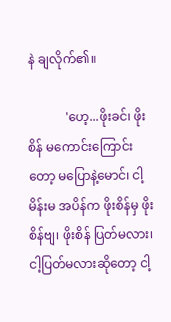နဲ ချလိုက်၏။

            'ဟေ့...ဖိုးခင်၊ ဖိုးစိန် မကောင်းကြောင်းတော့ မပြောနဲ့မောင်၊ ငါ့မိန်းမ အပိန်က ဖိုးစိန်မှ ဖိုးစိန်ဗျ၊ ဖိုးစိန် ပြတ်မလား၊ ငါ့ပြတ်မလားဆိုတော့ ငါ့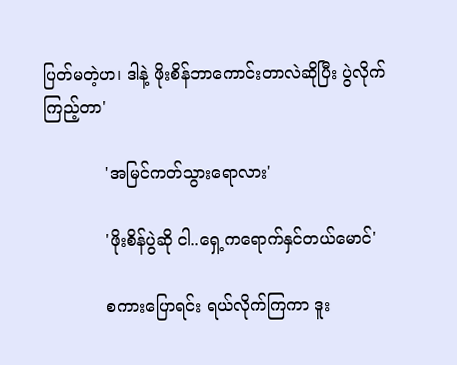ပြတ်မတဲ့ဟ၊ ဒါနဲ့ ဖိုးစိန်ဘာကောင်းတာလဲဆိုပြီး ပွဲလိုက်ကြည့်တာ'

            'အမြင်ကတ်သွားရောလား'

            'ဖိုးစိန်ပွဲဆို ငါ..ရှေ့ကရောက်နှင်တယ်မောင်'

            စကားပြောရင်း ရယ်လိုက်ကြကာ ဒူး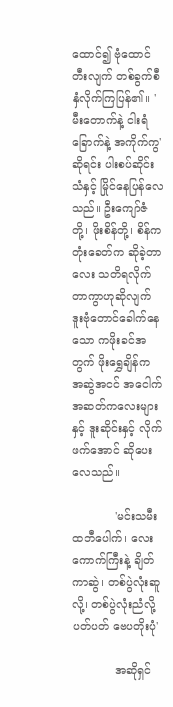ထောင်၍ ဗုံထောင်တီးလျက် တစ်ခွက်စီနှံလိုက်ကြပြန်၏။ 'မီးတောက်နဲ့ ငါးရံခြောက်နဲ့ အကိုက်ကွ' ဆိုရင်း ပါးစပ်ဆိုင်းသံနှင့် မြိုင်နေပြန်လေသည်။ ဦးကျော်ဇံတို့၊ ဖိုးစိန်တို့၊ စိန်ကတုံးခေတ်က ဆိုခဲ့တာလေး သတိရလိုက်တာကွာဟုဆိုလျက် ဒူးဗုံတောင်ခေါက်နေသော ကဖိုးခင်အတွက် ဖိုးရွှေချိန်က အဆွဲအငင် အငေါက်အဆတ်ကလေးများနှင့် ဒူးဆိုင်းနှင့် လိုက်ဖက်အောင် ဆိုပေးလေသည်။

            'မင်းသမီး ထဘီပေါက်၊ လေးကောက်ကြီးနဲ့ ချိတ်ကာဆွဲ၊ တစ်ပွဲလုံးဆူလို့၊ တစ်ပွဲလုံးညံလို့ ပတ်ပတ် ဗေပတိုးပုံ'

            အဆိုရှင်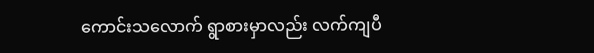ကောင်းသလောက် ရွာစားမှာလည်း လက်ကျပီ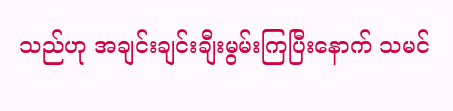သည်ဟု အချင်းချင်းချီးမွမ်းကြပြီးနောက် သမင်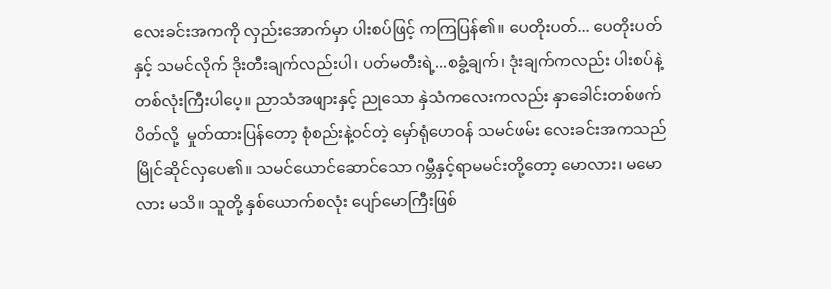လေးခင်းအကကို လှည်းအောက်မှာ ပါးစပ်ဖြင့် ကကြပြန်၏။ ပေတိုးပတ်... ပေတိုးပတ်နှင့် သမင်လိုက် ဒိုးတီးချက်လည်းပါ၊ ပတ်မတီးရဲ့...စခွံ့ချက်၊ ဒုံးချက်ကလည်း ပါးစပ်နဲ့ တစ်လုံးကြီးပါပေ့။ ညာသံအဖျားနှင့် ညုသော နှဲသံကလေးကလည်း နှာခေါင်းတစ်ဖက်ပိတ်လို့  မှုတ်ထားပြန်တော့ စုံစည်းနဲ့ဝင်တဲ့ မှော်ရုံဟေဝန် သမင်ဖမ်း လေးခင်းအကသည် မြိုင်ဆိုင်လှပေ၏။ သမင်ယောင်ဆောင်သော ဂမ္ဘီနှင့်ရာမမင်းတို့တော့ မောလား၊ မမောလား မသိ။ သူတို့ နှစ်ယောက်စလုံး ပျော်မောကြီးဖြစ်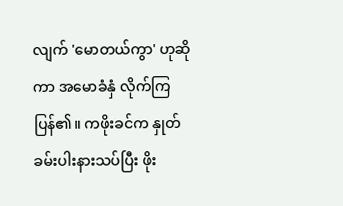လျက် 'မောတယ်ကွာ' ဟုဆိုကာ အမောခံနှံ လိုက်ကြပြန်၏။ ကဖိုးခင်က နှုတ်ခမ်းပါးနားသပ်ပြီး ဖိုး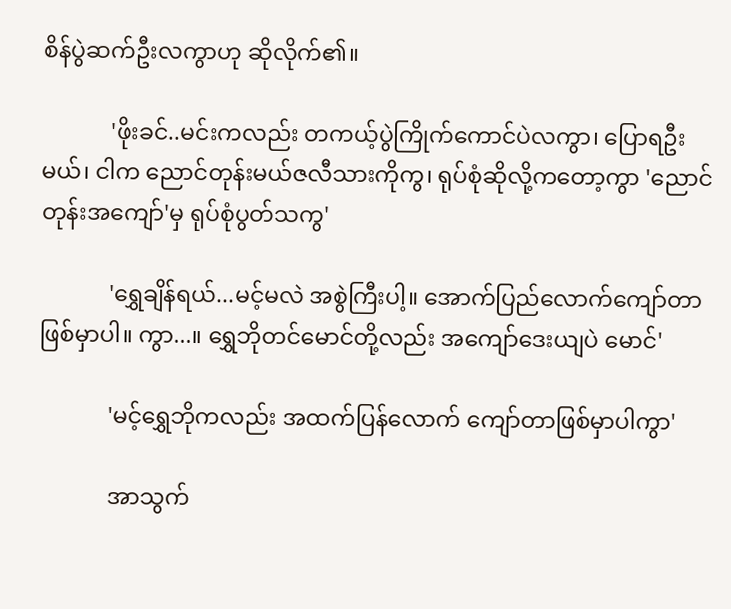စိန်ပွဲဆက်ဦးလကွာဟု ဆိုလိုက်၏။

            'ဖိုးခင်..မင်းကလည်း တကယ့်ပွဲကြိုက်ကောင်ပဲလကွာ၊ ပြောရဦးမယ်၊ ငါက ညောင်တုန်းမယ်ဇလီသားကိုကွ၊ ရုပ်စုံဆိုလို့ကတော့ကွာ 'ညောင်တုန်းအကျော်'မှ ရုပ်စုံပွတ်သကွ'

            'ရွှေချိန်ရယ်...မင့်မလဲ အစွဲကြီးပါ့။ အောက်ပြည်လောက်ကျော်တာ ဖြစ်မှာပါ။ ကွာ...။ ရွှေဘိုတင်မောင်တို့လည်း အကျော်ဒေးယျပဲ မောင်'

            'မင့်ရွှေဘိုကလည်း အထက်ပြန်လောက် ကျော်တာဖြစ်မှာပါကွာ'

            အာသွက်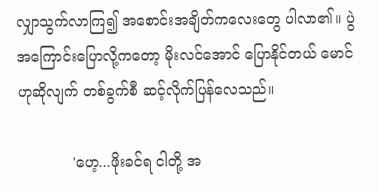လျှာသွက်လာကြ၍ အစောင်းအချိတ်ကလေးတွေ ပါလာ၏။ ပွဲအကြောင်းပြောလို့ကတော့ မိုးလင်အောင် ပြောနိုင်တယ် မောင်ဟုဆိုလျက် တစ်ခွက်စီ ဆင့်လိုက်ပြန်လေသည်။

            'ဟေ့...ဖိုးခင်ရ ငါတို့ အ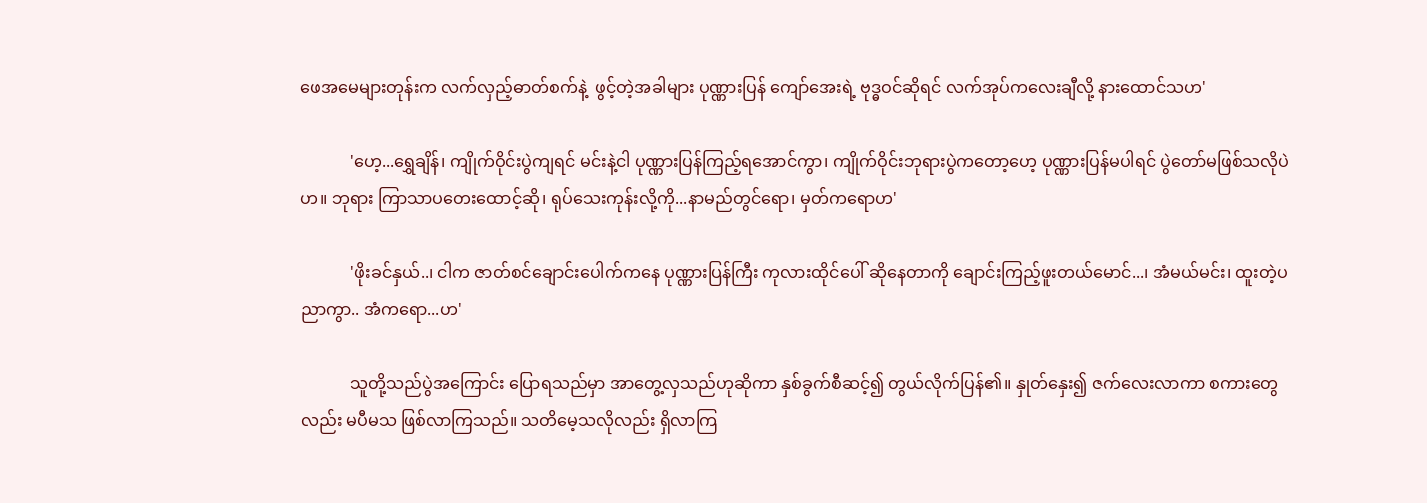ဖေအမေများတုန်းက လက်လှည့်ဓာတ်စက်နဲ့  ဖွင့်တဲ့အခါများ ပုဏ္ဏားပြန် ကျော်အေးရဲ့ ဗုဒ္ဓဝင်ဆိုရင် လက်အုပ်ကလေးချီလို့ နားထောင်သဟ'

            'ဟေ့...ရွှေချိန်၊ ကျိုက်ဝိုင်းပွဲကျရင် မင်းနဲ့ငါ ပုဏ္ဏားပြန်ကြည့်ရအောင်ကွာ၊ ကျိုက်ဝိုင်းဘုရားပွဲကတော့ဟေ့ ပုဏ္ဏားပြန်မပါရင် ပွဲတော်မဖြစ်သလိုပဲဟ။ ဘုရား ကြာသာပတေးထောင့်ဆို၊ ရုပ်သေးကုန်းလို့ကို...နာမည်တွင်ရော၊ မှတ်ကရောဟ'

            'ဖိုးခင်နှယ်..၊ ငါက ဇာတ်စင်ချောင်းပေါက်ကနေ ပုဏ္ဏားပြန်ကြီး ကုလားထိုင်ပေါ် ဆိုနေတာကို ချောင်းကြည့်ဖူးတယ်မောင်...၊ အံမယ်မင်း၊ ထူးတဲ့ပညာကွာ.. အံကရော...ဟ'

            သူတို့သည်ပွဲအကြောင်း ပြောရသည်မှာ အာတွေ့လှသည်ဟုဆိုကာ နှစ်ခွက်စီဆင့်၍ တွယ်လိုက်ပြန်၏။ နှုတ်နှေး၍ ဇက်လေးလာကာ စကားတွေလည်း မပီမသ ဖြစ်လာကြသည်။ သတိမေ့သလိုလည်း ရှိလာကြ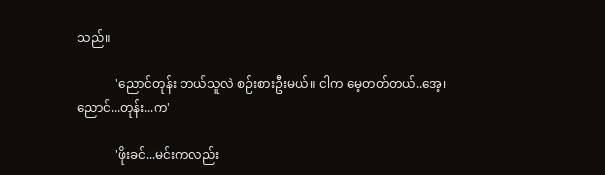သည်။

            'ညောင်တုန်း ဘယ်သူလဲ စဉ်းစားဦးမယ်။ ငါက မေ့တတ်တယ်..အေ့၊ ညောင်...တုန်း...က'

            'ဖိုးခင်...မင်းကလည်း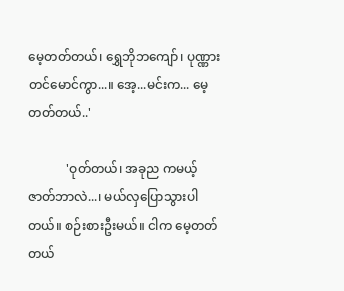မေ့တတ်တယ်၊ ရွှေဘိုဘကျော်၊ ပုဏ္ဏားတင်မောင်ကွာ...။ အေ့...မင်းက... မေ့တတ်တယ်..'

            'ဝုတ်တယ်၊ အခုည ကမယ့်ဇာတ်ဘာလဲ...၊ မယ်လှပြောသွားပါတယ်။ စဉ်းစားဦးမယ်။ ငါက မေ့တတ်တယ်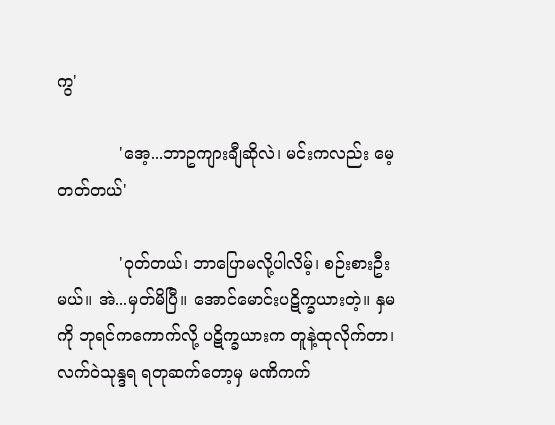ကွ'

            'အေ့...ဘာဥကျားချီဆိုလဲ၊ မင်းကလည်း မေ့တတ်တယ်'

            'ဝုတ်တယ်၊ ဘာပြောမလို့ပါလိမ့်၊ စဉ်းစားဦးမယ်။ အဲ...မှတ်မိပြီ။ အောင်မောင်းပဋိက္ခယားတဲ့။ နှမကို ဘုရင်ကကောက်လို့ ပဋိက္ခယားက တူနဲ့ထုလိုက်တာ၊ လက်ဝဲသုန္ဒရ ရတုဆက်တော့မှ မဏိကက်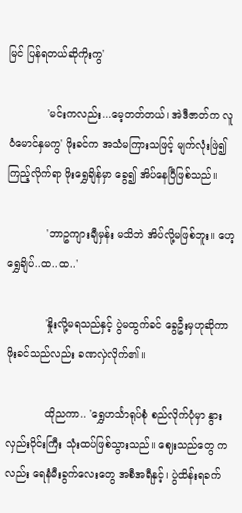မြင် ပြန်ရတယ်ဆိုကိုးကွ'

            'မင်းကလည်း...မေ့တတ်တယ်၊ အဲဒီဇာတ်က လူဝံမောင်နှမကွ' ဖိုးခင်က အသံမကြားသဖြင့် မျက်လုံးဖြဲ၍ ကြည့်လိုက်ရာ ဖိုးရွှေချိန်မှာ ခွေ၍ အိပ်နေပြီဖြစ်သည်။

            'ဘာဥကျားချီမှန်း မသိဘဲ အိပ်လို့မဖြစ်ဘူး။ ဟေ့ရွှေချိပ်..ထ..ထ..'

            'နှိုးလို့မရသည်နှင့် ပွဲမထွက်ခင် ခွေဦးမှဟုဆိုကာ ဖိုးခင်သည်လည်း ခဏလှဲလိုက်၏။

            ထိုညကာ.. 'ရွှေဟင်္သာရုပ်စုံ စည်လိုက်ပုံမှာ နွားလှည်းဝိုင်းကြီး သုံးထပ်ဖြစ်သွားသည်။ ဈေးသည်တွေ ကလည်း ရေနံမီးခွက်လေးတွေ အစီအရီနှင့်၊ ပွဲထိန်းရခက်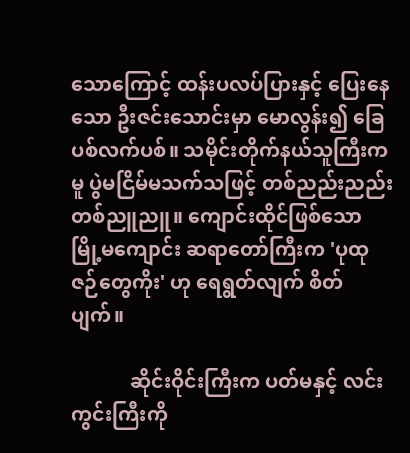သောကြောင့် ထန်းပလပ်ပြားနှင့် ပြေးနေသော ဦးဇင်းသောင်းမှာ မောလွန်း၍ ခြေပစ်လက်ပစ်။ သမိုင်းတိုက်နယ်သူကြီးကမူ ပွဲမငြိမ်မသက်သဖြင့် တစ်ညည်းညည်း တစ်ညူညူ။ ကျောင်းထိုင်ဖြစ်သော မြို့မကျောင်း ဆရာတော်ကြီးက 'ပုထုဇဉ်တွေကိုး' ဟု ရေရွတ်လျက် စိတ်ပျက်။

            ဆိုင်းဝိုင်းကြီးက ပတ်မနှင့် လင်းကွင်းကြီးကို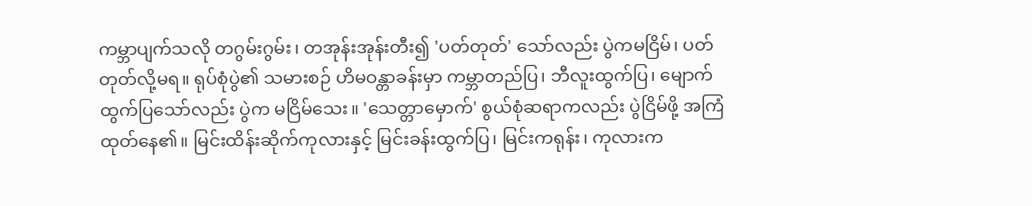ကမ္ဘာပျက်သလို တဂွမ်းဂွမ်း၊ တအုန်းအုန်းတီး၍ 'ပတ်တုတ်' သော်လည်း ပွဲကမငြိမ်၊ ပတ်တုတ်လို့မရ။ ရုပ်စုံပွဲ၏ သမားစဉ် ဟိမဝန္တာခန်းမှာ ကမ္ဘာတည်ပြ၊ ဘီလူးထွက်ပြ၊ မျောက်ထွက်ပြသော်လည်း ပွဲက မငြိမ်သေး။ 'သေတ္တာမှောက်' စွယ်စုံဆရာကလည်း ပွဲငြိမ်ဖို့ အကြံထုတ်နေ၏။ မြင်းထိန်းဆိုက်ကုလားနှင့် မြင်းခန်းထွက်ပြ၊ မြင်းကရုန်း၊ ကုလားက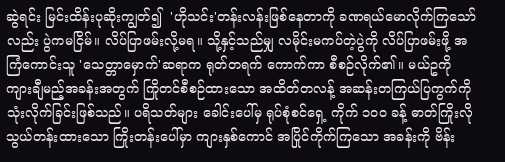ဆွဲရင်း မြင်းထိန်းပုဆိုးကျွတ်၍  'ဟိုသင်း'တန်းလန်းဖြစ်နေတာကို ခဏရယ်မောလိုက်ကြသော်လည်း ပွဲကမငြိမ်။ လိပ်ပြာဖမ်းလို့မရ။ သို့နှင့်သည်မျှ လမိုင်းမကပ်တဲ့ပွဲကို လိပ်ပြာဖမ်းဖို့ အကြံကောင်းသူ 'သေတ္တာမှောက်'ဆရာက ရုတ်တရက် ကောက်ကာ စီစဉ်လိုက်၏။ မယ်ဥကို ကျားချီမည့်အခန်းအတွက် ကြိုတင်စီစဉ်ထားသော အထိတ်တလန့် အဆန်းတကြယ်ပြကွက်ကို သုံးလိုက်ခြင်းဖြစ်သည်။ ပရိသတ်များ ခေါင်းပေါ်မှ ရုပ်စုံစင်ရှေ့ ကိုက် ၁ဝဝ ခန့် ဓာတ်ကြိုးလို သွယ်တန်းထားသော ကြိုးတန်းပေါ်မှာ ကျားနှစ်ကောင် အပြိုင်ကိုက်ကြသော အခန်းကို ဗိန်း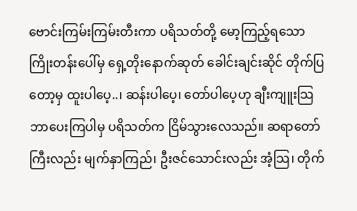ဗောင်းကြမ်းကြမ်းတီးကာ ပရိသတ်တို့ မော့ကြည့်ရသော ကြိုးတန်းပေါ်မှ ရှေ့တိုးနောက်ဆုတ် ခေါင်းချင်းဆိုင် တိုက်ပြတော့မှ ထူးပါပေ့..၊ ဆန်းပါပေ့၊ တော်ပါပေ့ဟု ချီးကျူးသြဘာပေးကြပါမှ ပရိသတ်က ငြိမ်သွားလေသည်။ ဆရာတော်ကြီးလည်း မျက်နှာကြည်၊ ဦးဇင်သောင်းလည်း အံ့သြ၊ တိုက်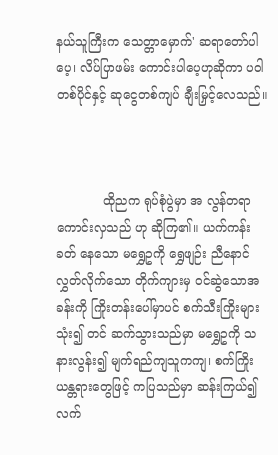နယ်သူကြီးက သေတ္တာမှောက်' ဆရာတော်ပါပေ့၊ လိပ်ပြာဖမ်း ကောင်းပါပေ့ဟုဆိုကာ ပဝါတစ်ပိုင်နှင့် ဆုငွေတစ်ကျပ် ချီးမြှင့်လေသည်။



            ထိုညက ရုပ်စုံပွဲမှာ အ လွန်တရာ ကောင်းလှသည် ဟု ဆိုကြ၏။ ယက်ကန်းခတ် နေသော မရွှေဥကို ရွှေဖျဉ်း ညီနောင်လွှတ်လိုက်သော တိုက်ကျားမှ ဝင်ဆွဲသောအ ခန်းကို ကြိုးတန်းပေါ်မှာပင် စက်သီးကြိုးများသုံး၍ တင် ဆက်သွားသည်မှာ မရွှေဥကို သနားလွန်း၍ မျက်ရည်ကျသူကကျ၊ စက်ကြိုးယန္တရားတွေဖြင့် ကပြသည်မှာ ဆန်းကြယ်၍ လက်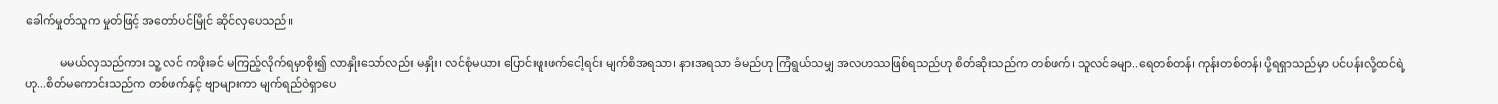ခေါက်မှုတ်သူက မှုတ်ဖြင့် အတော်ပင်မြိုင် ဆိုင်လှပေသည်။

            မမယ်လှသည်ကား သူ့ လင် ကဖိုးခင် မကြည့်လိုက်ရမှာစိုး၍ လာနှိုးသော်လည်း မနှိုး၊ လင်စုံမယား ပြောင်းဖူးဖက်ငေါ့ရင်း မျက်စိအရသာ၊ နားအရသာ ခံမည်ဟု ကြံရွယ်သမျှ အလဟဿဖြစ်ရသည်ဟု စိတ်ဆိုးသည်က တစ်ဖက်၊ သူလင်ခမျာ..ရေတစ်တန်၊ ကုန်းတစ်တန်၊ ပို့ရရှာသည်မှာ ပင်ပန်းလို့ထင်ရဲ့ဟု...စိတ်မကောင်းသည်က တစ်ဖက်နှင့် ဗျာများကာ မျက်ရည်ဝဲရှာပေ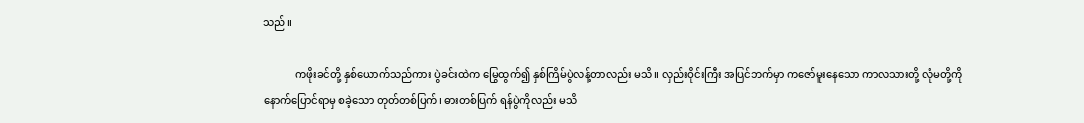သည်။

            ကဖိုးခင်တို့ နှစ်ယောက်သည်ကား ပွဲခင်းထဲက မြွေထွက်၍ နှစ်ကြိမ်ပွဲလန့်တာလည်း မသိ။ လှည်းဝိုင်းကြီး အပြင်ဘက်မှာ ကဇော်မူးနေသော ကာလသားတို့ လုံမတို့ကို နောက်ပြောင်ရာမှ စခဲ့သော တုတ်တစ်ပြက်၊ ဓားတစ်ပြက် ရန်ပွဲကိုလည်း မသိ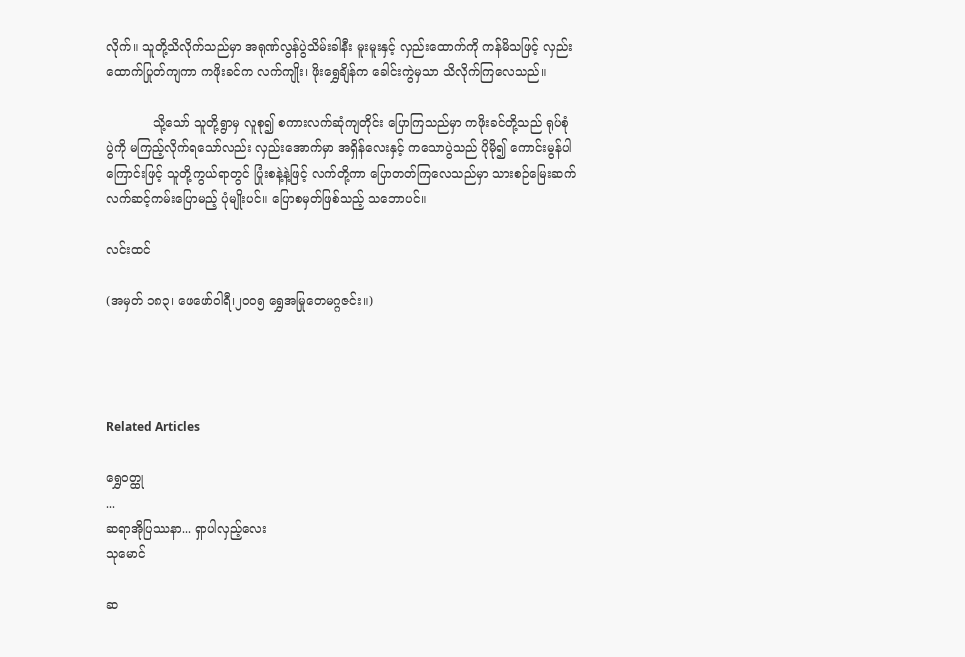လိုက်။ သူတို့သိလိုက်သည်မှာ အရုဏ်လွန်ပွဲသိမ်းခါနီး မူးမူးနှင့် လှည်းထောက်ကို ကန်မိသဖြင့် လှည်းထောက်ပြုတ်ကျကာ ကဖိုးခင်က လက်ကျိုး၊ ဖိုးရွှေချိန်က ခေါင်းကွဲမှသာ သိလိုက်ကြလေသည်။

            သို့သော် သူတို့ရွာမှ လူစု၍ စကားလက်ဆုံကျတိုင်း ပြောကြသည်မှာ ကဖိုးခင်တို့သည် ရုပ်စုံပွဲကို မကြည့်လိုက်ရသော်လည်း လှည်းအောက်မှာ အရှိန်လေးနှင့် ကသောပွဲသည် ပိုမို၍ ကောင်းမွန်ပါကြောင်းဖြင့် သူတို့ကွယ်ရာတွင် ပြုံးစနဲ့နဲ့ဖြင့် လက်တို့ကာ ပြောတတ်ကြလေသည်မှာ သားစဉ်မြေးဆက် လက်ဆင့်ကမ်းပြောမည့် ပုံမျိုးပင်။ ပြောစမှတ်ဖြစ်သည့် သဘောပင်။

လင်းထင်

(အမှတ် ၁၈၃၊ ဖေဖော်ဝါရီ၊၂၀၀၅ ရွှေအမြုတေမဂ္ဂဇင်း။)




Related Articles

ရွှေဝတ္ထု
...
ဆရာအိုပြဿနာ... ရှာပါလှည့်လေး
သုမောင်

ဆ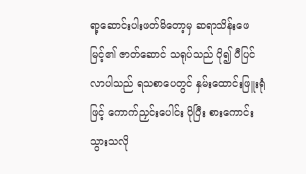ရာ့ဆောင်းပါးဖတ်မိတော့မှ ဆရာသိန်းဖေမြင့်၏ ဇာတ်ဆောင် သရုပ်သည် ပို၍ ပီပြင်လာပါသည် ရသစာပေတွင် နှမ်းထောင်းဖြူးရုံဖြင့် ကောက်ညှင်းပေါင်း ပိုပြီး စားကောင်းသွားသလို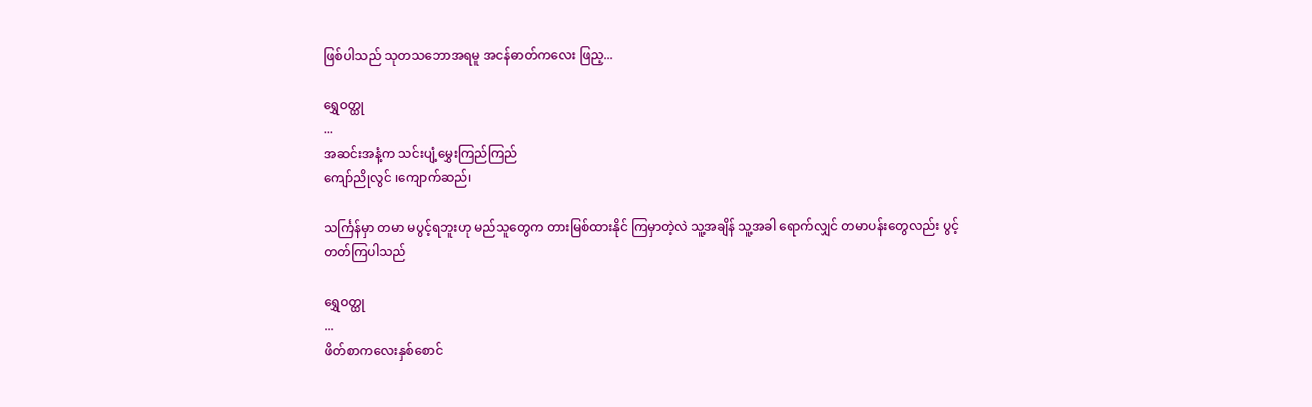ဖြစ်ပါသည် သုတသဘောအရမူ အငန်ဓာတ်ကလေး ဖြည့...

ရွှေဝတ္ထု
...
အဆင်းအနံ့က သင်းပျံ့မွှေးကြည်ကြည်
ကျော်ညိုလွင် ၊ကျောက်ဆည်၊

သင်္ကြန်မှာ တမာ မပွင့်ရဘူးဟု မည်သူတွေက တားမြစ်ထားနိုင် ကြမှာတဲ့လဲ သူ့အချိန် သူ့အခါ ရောက်လျှင် တမာပန်းတွေလည်း ပွင့်တတ်ကြပါသည်

ရွှေဝတ္ထု
...
ဖိတ်စာကလေးနှစ်စောင်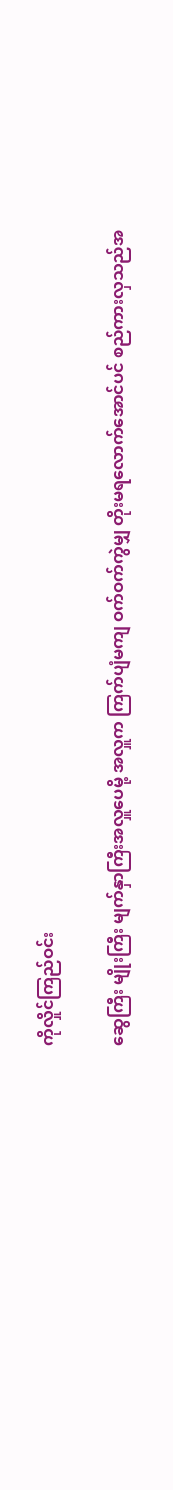ကိုလှိုင်ကြည်ဝင်း

ဆွေကြီး မျိုးကြီး မျက်နှာကြီးအလှူပေမို့ အလှူက ကြက်ပျံမကျ ဝက်ဝက်ကွဲမျှ တိုးမရလောက်အောင်ပင် စည်ကားလှသည်အ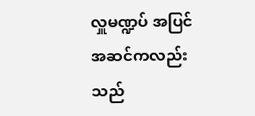လှူမဏ္ဍပ် အပြင်အဆင်ကလည်း သည်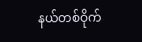နယ်တစ်ဝိုက်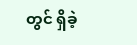တွင် ရှိခဲ့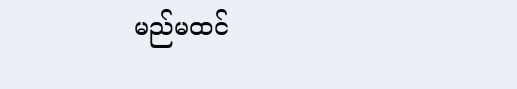မည်မထင်